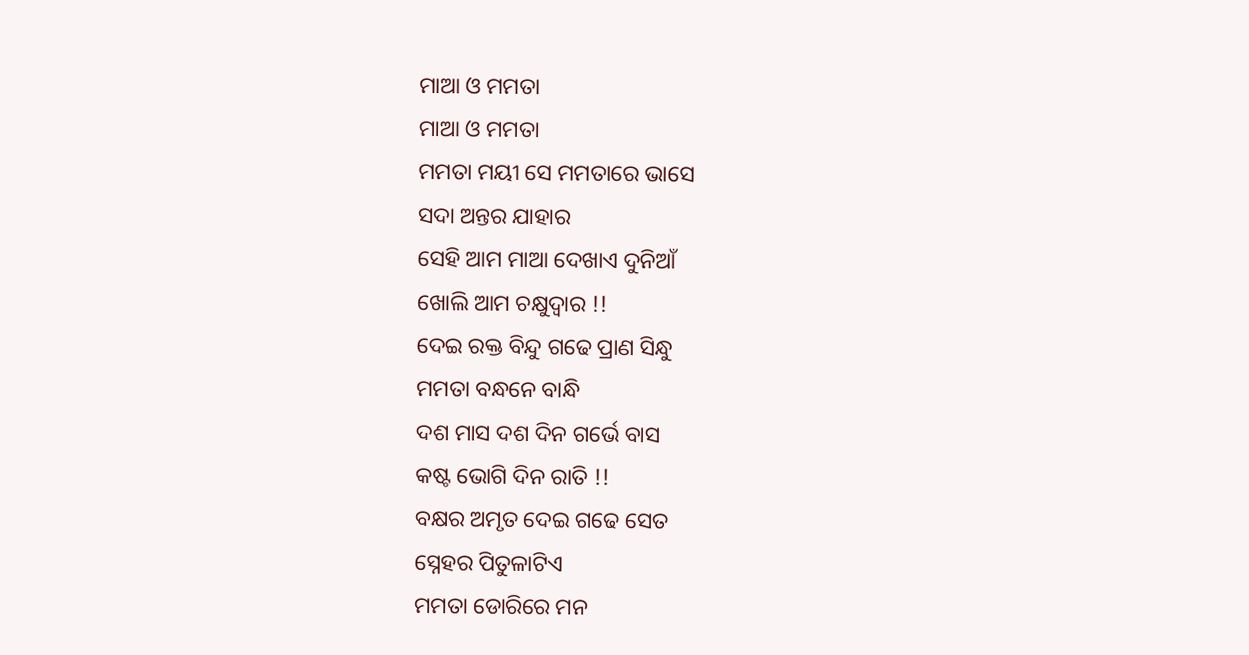ମାଆ ଓ ମମତା
ମାଆ ଓ ମମତା
ମମତା ମୟୀ ସେ ମମତାରେ ଭାସେ
ସଦା ଅନ୍ତର ଯାହାର
ସେହି ଆମ ମାଆ ଦେଖାଏ ଦୁନିଆଁ
ଖୋଲି ଆମ ଚକ୍ଷୁଦ୍ୱାର !!
ଦେଇ ରକ୍ତ ବିନ୍ଦୁ ଗଢେ ପ୍ରାଣ ସିନ୍ଧୁ
ମମତା ବନ୍ଧନେ ବାନ୍ଧି
ଦଶ ମାସ ଦଶ ଦିନ ଗର୍ଭେ ବାସ
କଷ୍ଟ ଭୋଗି ଦିନ ରାତି !!
ବକ୍ଷର ଅମୃତ ଦେଇ ଗଢେ ସେତ
ସ୍ନେହର ପିତୁଳାଟିଏ
ମମତା ଡୋରିରେ ମନ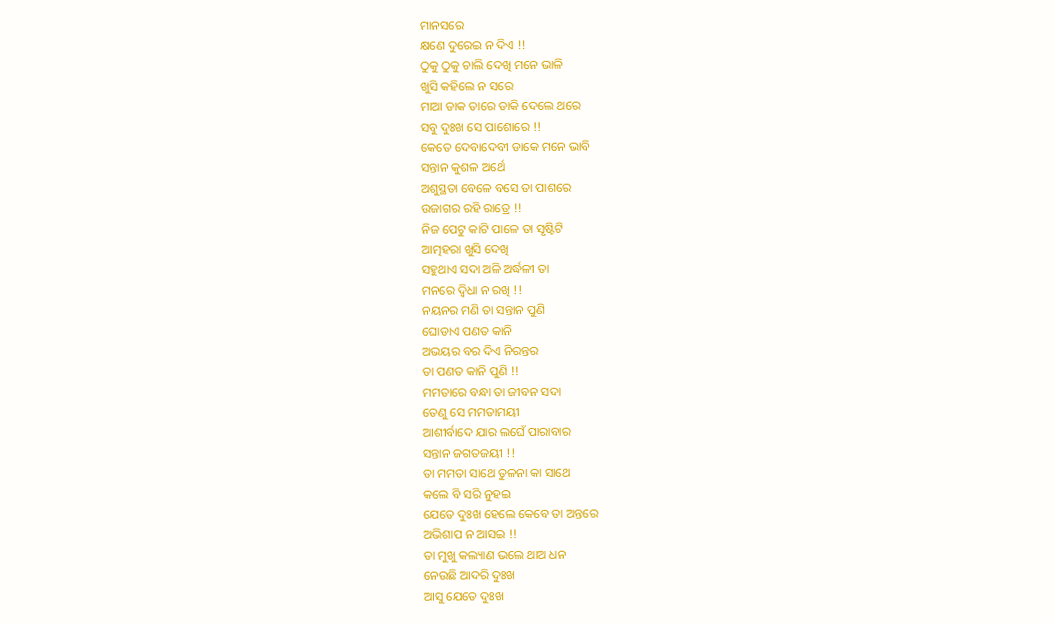ମାନସରେ
କ୍ଷଣେ ଦୁରେଇ ନ ଦିଏ !!
ଠୁକୁ ଠୁକୁ ଚାଲି ଦେଖି ମନେ ଭାଳି
ଖୁସି କହିଲେ ନ ସରେ
ମାଆ ଡାକ ତାରେ ଡାକି ଦେଲେ ଥରେ
ସବୁ ଦୁଃଖ ସେ ପାଶୋରେ !!
କେତେ ଦେବାଦେବୀ ଡାକେ ମନେ ଭାବି
ସନ୍ତାନ କୁଶଳ ଅର୍ଥେ
ଅଶୁସ୍ଥତା ବେଳେ ବସେ ତା ପାଶରେ
ଉଜାଗର ରହି ରାତ୍ରେ !!
ନିଜ ପେଟୁ କାଟି ପାଳେ ତା ସୃଷ୍ଟିଟି
ଆତ୍ମହରା ଖୁସି ଦେଖି
ସହୁଥାଏ ସଦା ଅଳି ଅର୍ଦ୍ଧଳୀ ତା
ମନରେ ଦ୍ଵିଧା ନ ରଖି !!
ନୟନର ମଣି ତା ସନ୍ତାନ ପୁଣି
ଘୋଡାଏ ପଣତ କାନି
ଅଭୟର ବର ଦିଏ ନିରନ୍ତର
ତା ପଣତ କାନି ପୁଣି !!
ମମତାରେ ବନ୍ଧା ତା ଜୀବନ ସଦା
ତେଣୁ ସେ ମମତାମୟୀ
ଆଶୀର୍ବାଦେ ଯାର ଲଘେଁ ପାରାବାର
ସନ୍ତାନ ଜଗତଜୟୀ !!
ତା ମମତା ସାଥେ ତୁଳନା କା ସାଥେ
କଲେ ବି ସରି ନୁହଇ
ଯେତେ ଦୁଃଖ ହେଲେ କେବେ ତା ଅନ୍ତରେ
ଅଭିଶାପ ନ ଆସଇ !!
ତା ମୁଖୁ କଲ୍ୟାଣ ଭଲେ ଥାଅ ଧନ
ନେଉଛି ଆଦରି ଦୁଃଖ
ଆସୁ ଯେତେ ଦୁଃଖ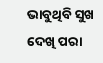ଭାବୁଥିବି ସୁଖ
ଦେଖି ପରା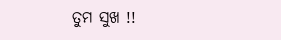ତୁମ ସୁଖ !!